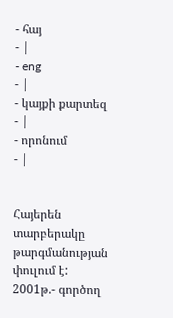- հայ
- |
- eng
- |
- կայքի քարտեզ
- |
- որոնում
- |


Հայերեն տարբերակը թարգմանության փուլում է:
2001թ.- գործող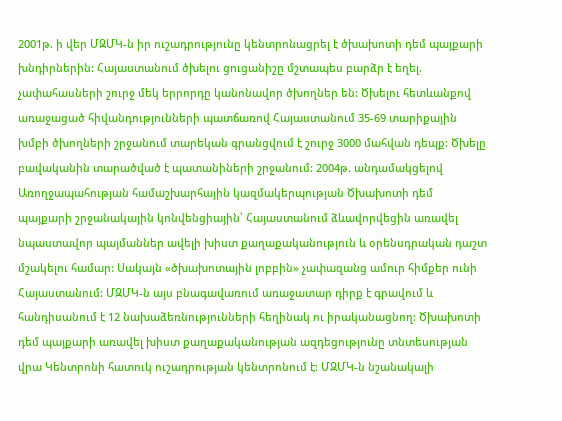2001թ. ի վեր ՄԶՄԿ-ն իր ուշադրությունը կենտրոնացրել է ծխախոտի դեմ պայքարի խնդիրներին: Հայաստանում ծխելու ցուցանիշը մշտապես բարձր է եղել. չափահասների շուրջ մեկ երրորդը կանոնավոր ծխողներ են: Ծխելու հետևանքով առաջացած հիվանդությունների պատճառով Հայաստանում 35-69 տարիքային խմբի ծխողների շրջանում տարեկան գրանցվում է շուրջ 3000 մահվան դեպք: Ծխելը բավականին տարածված է պատանիների շրջանում: 2004թ. անդամակցելով Առողջապահության համաշխարհային կազմակերպության Ծխախոտի դեմ պայքարի շրջանակային կոնվենցիային՝ Հայաստանում ձևավորվեցին առավել նպաստավոր պայմաններ ավելի խիստ քաղաքականություն և օրենսդրական դաշտ մշակելու համար: Սակայն «ծխախոտային լոբբին» չափազանց ամուր հիմքեր ունի Հայաստանում: ՄԶՄԿ-ն այս բնագավառում առաջատար դիրք է գրավում և հանդիսանում է 12 նախաձեռնությունների հեղինակ ու իրականացնող: Ծխախոտի դեմ պայքարի առավել խիստ քաղաքականության ազդեցությունը տնտեսության վրա Կենտրոնի հատուկ ուշադրության կենտրոնում է: ՄԶՄԿ-ն նշանակալի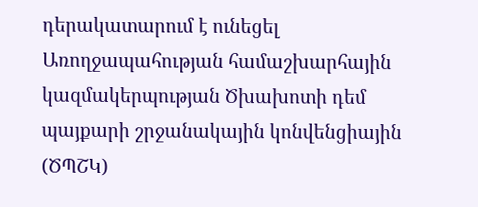դերակատարում է ունեցել Առողջապահության համաշխարհային կազմակերպության Ծխախոտի դեմ պայքարի շրջանակային կոնվենցիային (ԾՊՇԿ)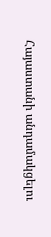Հայաստանի անդամակցելու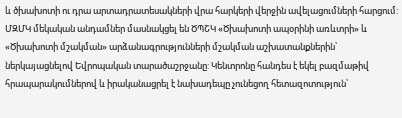և ծխախոտի ու դրա արտադրատեսակների վրա հարկերի վերջին ավելացումների հարցում: ՄԶՄԿ մեկական անդամներ մասնակցել են ԾՊՇԿ «Ծխախոտի ապօրինի առևտրի» և «Ծխախոտի մշակման» արձանագրությունների մշակման աշխատանքներին՝ ներկայացնելով Եվրոպական տարածաշրջանը: Կենտրոնը հանդես է եկել բազմաթիվ հրապարակումներով և իրականացրել է նախադեպը չունեցող հետազոտություն՝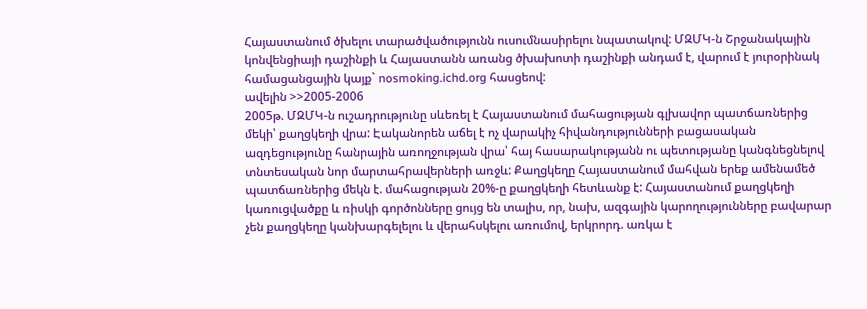Հայաստանում ծխելու տարածվածությունն ուսումնասիրելու նպատակով: ՄԶՄԿ-ն Շրջանակային կոնվենցիայի դաշինքի և Հայաստանն առանց ծխախոտի դաշինքի անդամ է, վարում է յուրօրինակ համացանցային կայք` nosmoking.ichd.org հասցեով:
ավելին >>2005-2006
2005թ. ՄԶՄԿ-ն ուշադրությունը սևեռել է Հայաստանում մահացության գլխավոր պատճառներից մեկի՝ քաղցկեղի վրա: Էականորեն աճել է ոչ վարակիչ հիվանդությունների բացասական ազդեցությունը հանրային առողջության վրա՝ հայ հասարակությանն ու պետությանը կանգնեցնելով տնտեսական նոր մարտահրավերների առջև: Քաղցկեղը Հայաստանում մահվան երեք ամենամեծ պատճառներից մեկն է. մահացության 20%-ը քաղցկեղի հետևանք է: Հայաստանում քաղցկեղի կառուցվածքը և ռիսկի գործոնները ցույց են տալիս, որ, նախ, ազգային կարողությունները բավարար չեն քաղցկեղը կանխարգելելու և վերահսկելու առումով, երկրորդ. առկա է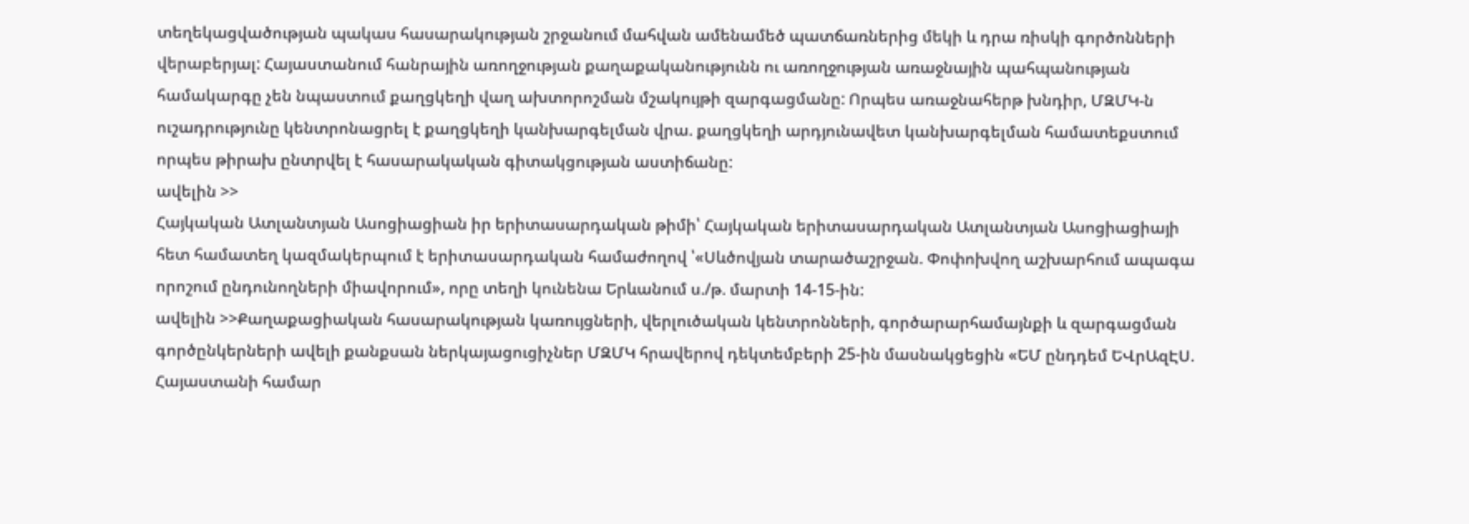տեղեկացվածության պակաս հասարակության շրջանում մահվան ամենամեծ պատճառներից մեկի և դրա ռիսկի գործոնների վերաբերյալ: Հայաստանում հանրային առողջության քաղաքականությունն ու առողջության առաջնային պահպանության համակարգը չեն նպաստում քաղցկեղի վաղ ախտորոշման մշակույթի զարգացմանը: Որպես առաջնահերթ խնդիր, ՄԶՄԿ-ն ուշադրությունը կենտրոնացրել է քաղցկեղի կանխարգելման վրա. քաղցկեղի արդյունավետ կանխարգելման համատեքստում որպես թիրախ ընտրվել է հասարակական գիտակցության աստիճանը:
ավելին >>
Հայկական Ատլանտյան Ասոցիացիան իր երիտասարդական թիմի՝ Հայկական երիտասարդական Ատլանտյան Ասոցիացիայի հետ համատեղ կազմակերպում է երիտասարդական համաժողով ՝«Սևծովյան տարածաշրջան. Փոփոխվող աշխարհում ապագա որոշում ընդունողների միավորում», որը տեղի կունենա Երևանում ս./թ. մարտի 14-15-ին:
ավելին >>Քաղաքացիական հասարակության կառույցների, վերլուծական կենտրոնների, գործարարհամայնքի և զարգացման գործընկերների ավելի քանքսան ներկայացուցիչներ ՄԶՄԿ հրավերով դեկտեմբերի 25-ին մասնակցեցին «ԵՄ ընդդեմ ԵՎրԱզԷՍ. Հայաստանի համար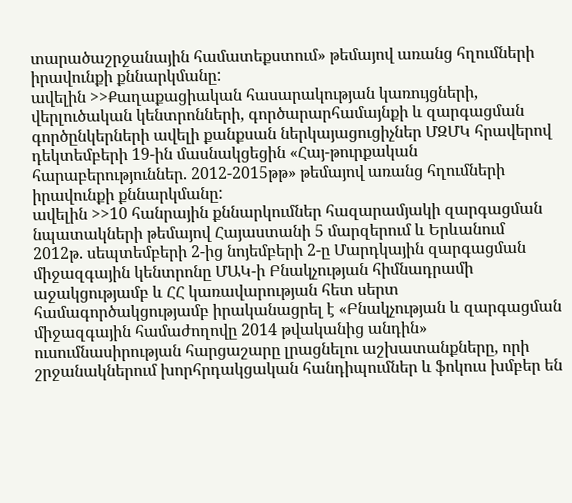տարածաշրջանային համատեքստում» թեմայով առանց հղումների իրավունքի քննարկմանը:
ավելին >>Քաղաքացիական հասարակության կառույցների, վերլուծական կենտրոնների, գործարարհամայնքի և զարգացման գործընկերների ավելի քանքսան ներկայացուցիչներ ՄԶՄԿ հրավերով դեկտեմբերի 19-ին մասնակցեցին «Հայ-թուրքական հարաբերություններ. 2012-2015թթ» թեմայով առանց հղումների իրավունքի քննարկմանը:
ավելին >>10 հանրային քննարկումներ հազարամյակի զարգացման նպատակների թեմայով Հայաստանի 5 մարզերում և Երևանում
2012թ. սեպտեմբերի 2-ից նոյեմբերի 2-ը Մարդկային զարգացման միջազգային կենտրոնը ՄԱԿ-ի Բնակչության հիմնադրամի աջակցությամբ և ՀՀ կառավարության հետ սերտ համագործակցությամբ իրականացրել է «Բնակչության և զարգացման միջազգային համաժողովը 2014 թվականից անդին» ուսումնասիրության հարցաշարը լրացնելու աշխատանքները, որի շրջանակներում խորհրդակցական հանդիպումներ և ֆոկուս խմբեր են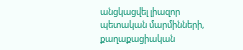անցկացվել լիազոր պետական մարմինների, քաղաքացիական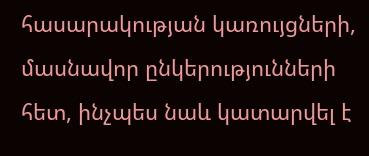հասարակության կառույցների, մասնավոր ընկերությունների հետ, ինչպես նաև կատարվել է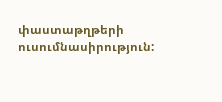փաստաթղթերի ուսումնասիրություն: